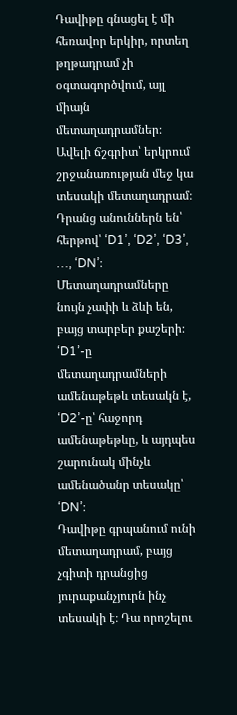Դավիթը գնացել է մի հեռավոր երկիր, որտեղ թղթադրամ չի օգտագործվում, այլ միայն մետաղադրամներ։
Ավելի ճշգրիտ՝ երկրում շրջանառության մեջ կա տեսակի մետաղադրամ։ Դրանց անուններն են՝ հերթով՝ ‘D1’, ‘D2’, ‘D3’, …, ‘DN’։
Մետաղադրամները նույն չափի և ձևի են, բայց տարբեր քաշերի։ ‘D1’-ը մետաղադրամների ամենաթեթև տեսակն է, ‘D2’-ը՝ հաջորդ ամենաթեթևը, և այդպես շարունակ մինչև ամենածանր տեսակը՝ ‘DN’։
Դավիթը գրպանում ունի մետաղադրամ, բայց չգիտի դրանցից յուրաքանչյուրն ինչ տեսակի է։ Դա որոշելու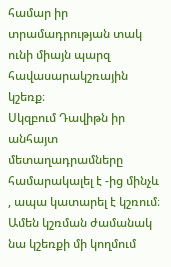համար իր տրամադրության տակ ունի միայն պարզ հավասարակշռային կշեռք։
Սկզբում Դավիթն իր անհայտ մետաղադրամները համարակալել է -ից մինչև , ապա կատարել է կշռում։ Ամեն կշռման ժամանակ նա կշեռքի մի կողմում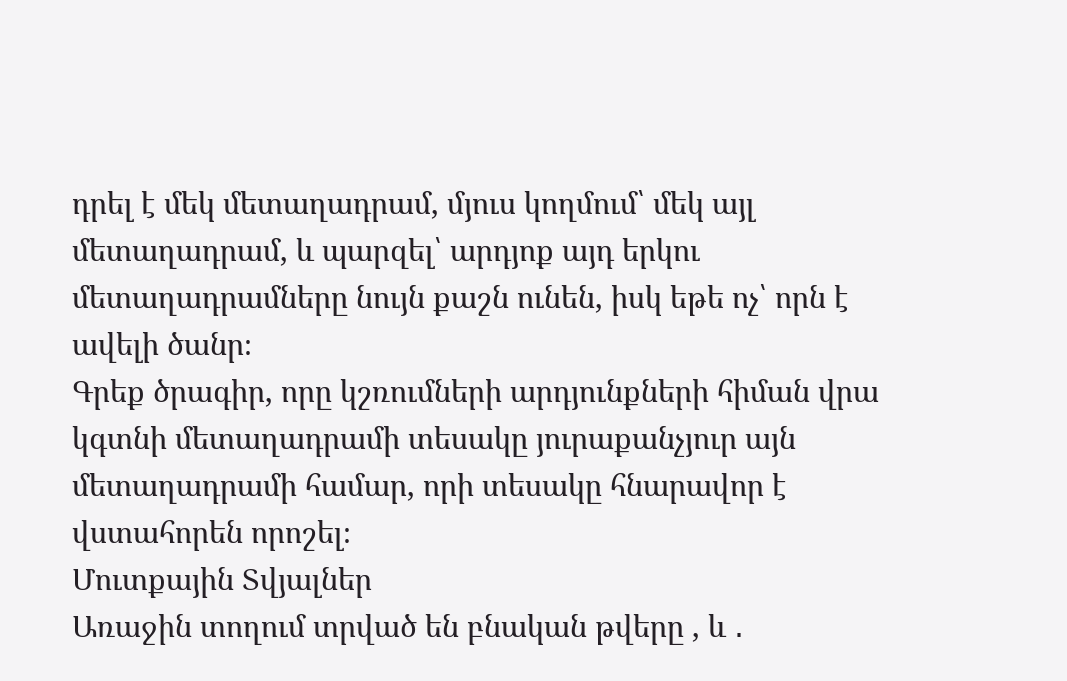դրել է մեկ մետաղադրամ, մյուս կողմում՝ մեկ այլ մետաղադրամ, և պարզել՝ արդյոք այդ երկու մետաղադրամները նույն քաշն ունեն, իսկ եթե ոչ՝ որն է ավելի ծանր։
Գրեք ծրագիր, որը կշռումների արդյունքների հիման վրա կգտնի մետաղադրամի տեսակը յուրաքանչյուր այն մետաղադրամի համար, որի տեսակը հնարավոր է վստահորեն որոշել։
Մուտքային Տվյալներ
Առաջին տողում տրված են բնական թվերը , և ․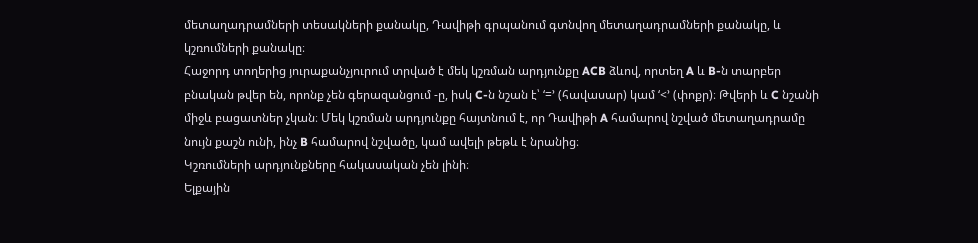մետաղադրամների տեսակների քանակը, Դավիթի գրպանում գտնվող մետաղադրամների քանակը, և կշռումների քանակը։
Հաջորդ տողերից յուրաքանչյուրում տրված է մեկ կշռման արդյունքը ACB ձևով, որտեղ A և B-ն տարբեր բնական թվեր են, որոնք չեն գերազանցում -ը, իսկ C-ն նշան է՝ ‘=’ (հավասար) կամ ‘<’ (փոքր)։ Թվերի և C նշանի միջև բացատներ չկան։ Մեկ կշռման արդյունքը հայտնում է, որ Դավիթի A համարով նշված մետաղադրամը նույն քաշն ունի, ինչ B համարով նշվածը, կամ ավելի թեթև է նրանից։
Կշռումների արդյունքները հակասական չեն լինի։
Ելքային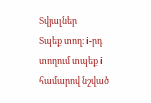Տվյալներ
Տպեք տող։ i-րդ տողում տպեք i համարով նշված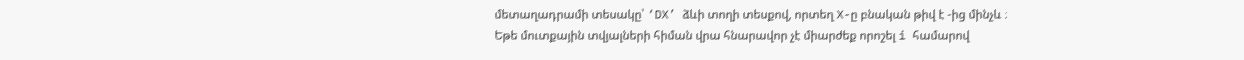մետաղադրամի տեսակը՝ ‘DX’ ձևի տողի տեսքով, որտեղ X-ը բնական թիվ է -ից մինչև ։
Եթե մուտքային տվյալների հիման վրա հնարավոր չէ միարժեք որոշել i համարով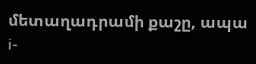մետաղադրամի քաշը, ապա i-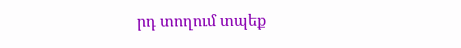րդ տողում տպեք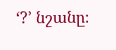‘?’ նշանը։